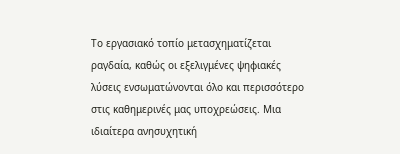Το εργασιακό τοπίο μετασχηματίζεται ραγδαία, καθώς οι εξελιγμένες ψηφιακές λύσεις ενσωματώνονται όλο και περισσότερο στις καθημερινές μας υποχρεώσεις. Μια ιδιαίτερα ανησυχητική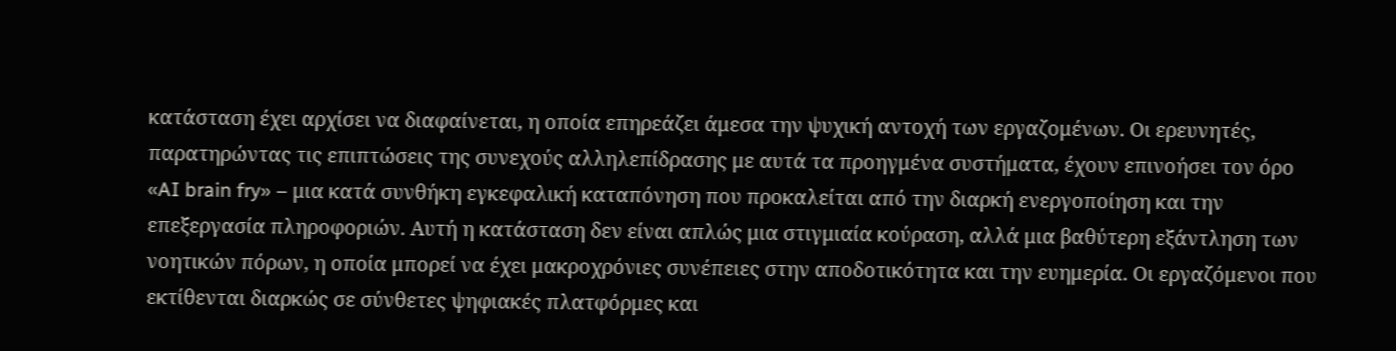κατάσταση έχει αρχίσει να διαφαίνεται, η οποία επηρεάζει άμεσα την ψυχική αντοχή των εργαζομένων. Οι ερευνητές, παρατηρώντας τις επιπτώσεις της συνεχούς αλληλεπίδρασης με αυτά τα προηγμένα συστήματα, έχουν επινοήσει τον όρο «AI brain fry» – μια κατά συνθήκη εγκεφαλική καταπόνηση που προκαλείται από την διαρκή ενεργοποίηση και την επεξεργασία πληροφοριών. Αυτή η κατάσταση δεν είναι απλώς μια στιγμιαία κούραση, αλλά μια βαθύτερη εξάντληση των νοητικών πόρων, η οποία μπορεί να έχει μακροχρόνιες συνέπειες στην αποδοτικότητα και την ευημερία. Οι εργαζόμενοι που εκτίθενται διαρκώς σε σύνθετες ψηφιακές πλατφόρμες και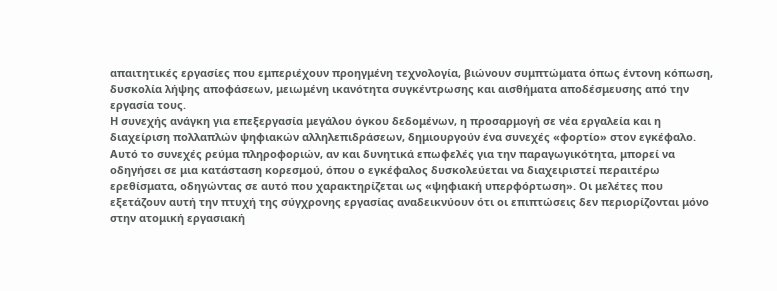απαιτητικές εργασίες που εμπεριέχουν προηγμένη τεχνολογία, βιώνουν συμπτώματα όπως έντονη κόπωση, δυσκολία λήψης αποφάσεων, μειωμένη ικανότητα συγκέντρωσης και αισθήματα αποδέσμευσης από την εργασία τους.
Η συνεχής ανάγκη για επεξεργασία μεγάλου όγκου δεδομένων, η προσαρμογή σε νέα εργαλεία και η διαχείριση πολλαπλών ψηφιακών αλληλεπιδράσεων, δημιουργούν ένα συνεχές «φορτίο» στον εγκέφαλο. Αυτό το συνεχές ρεύμα πληροφοριών, αν και δυνητικά επωφελές για την παραγωγικότητα, μπορεί να οδηγήσει σε μια κατάσταση κορεσμού, όπου ο εγκέφαλος δυσκολεύεται να διαχειριστεί περαιτέρω ερεθίσματα, οδηγώντας σε αυτό που χαρακτηρίζεται ως «ψηφιακή υπερφόρτωση». Οι μελέτες που εξετάζουν αυτή την πτυχή της σύγχρονης εργασίας αναδεικνύουν ότι οι επιπτώσεις δεν περιορίζονται μόνο στην ατομική εργασιακή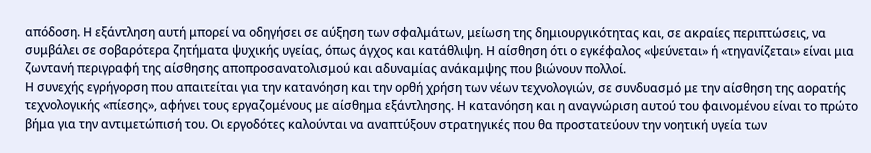απόδοση. Η εξάντληση αυτή μπορεί να οδηγήσει σε αύξηση των σφαλμάτων, μείωση της δημιουργικότητας και, σε ακραίες περιπτώσεις, να συμβάλει σε σοβαρότερα ζητήματα ψυχικής υγείας, όπως άγχος και κατάθλιψη. Η αίσθηση ότι ο εγκέφαλος «ψεύνεται» ή «τηγανίζεται» είναι μια ζωντανή περιγραφή της αίσθησης αποπροσανατολισμού και αδυναμίας ανάκαμψης που βιώνουν πολλοί.
Η συνεχής εγρήγορση που απαιτείται για την κατανόηση και την ορθή χρήση των νέων τεχνολογιών, σε συνδυασμό με την αίσθηση της αορατής τεχνολογικής «πίεσης», αφήνει τους εργαζομένους με αίσθημα εξάντλησης. Η κατανόηση και η αναγνώριση αυτού του φαινομένου είναι το πρώτο βήμα για την αντιμετώπισή του. Οι εργοδότες καλούνται να αναπτύξουν στρατηγικές που θα προστατεύουν την νοητική υγεία των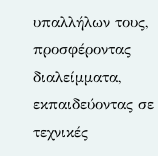υπαλλήλων τους, προσφέροντας διαλείμματα, εκπαιδεύοντας σε τεχνικές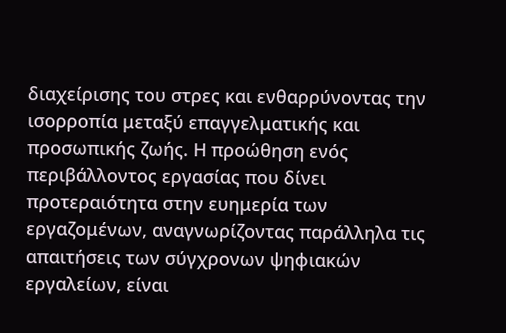διαχείρισης του στρες και ενθαρρύνοντας την ισορροπία μεταξύ επαγγελματικής και προσωπικής ζωής. Η προώθηση ενός περιβάλλοντος εργασίας που δίνει προτεραιότητα στην ευημερία των εργαζομένων, αναγνωρίζοντας παράλληλα τις απαιτήσεις των σύγχρονων ψηφιακών εργαλείων, είναι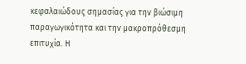κεφαλαιώδους σημασίας για την βιώσιμη παραγωγικότητα και την μακροπρόθεσμη επιτυχία. Η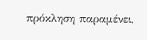πρόκληση παραμένει,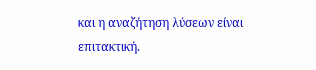και η αναζήτηση λύσεων είναι επιτακτική.